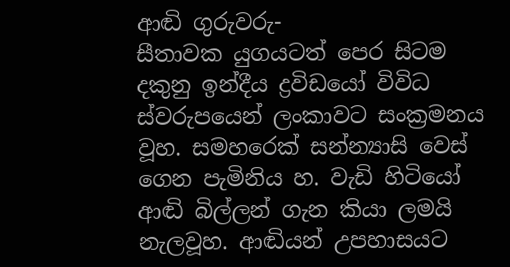ආඬි ගුරුවරු-
සීතාවක යුගයටත් පෙර සිටම දකුනු ඉන්දීය ද්‍රවිඩයෝ විවිධ ස්වරුපයෙන් ලංකාවට සංක්‍රමනය වූහ. සමහරෙක් සන්න්‍යාසි වෙස් ගෙන පැමිනිය හ. වැඩි හිටියෝ ආඬි බිල්ලන් ගැන කියා ලමයි නැලවූහ. ආඬියන් උපහාසයට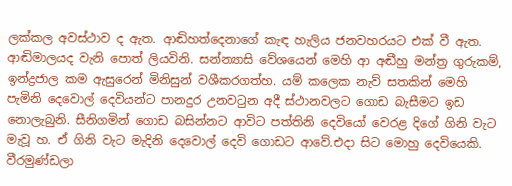ලක්කල අවස්ථාව ද ඇත. ආඬිහත්දෙනාගේ කැඳ හැලිය ජනවහරයට එක් වී ඇත. ආඬිමාලයද වැනි පොත් ලියවිනි. සන්න්‍යාසි වේශයෙන් මෙහි ආ අඬීහු මන්ත්‍ර ගුරුකම්, ඉන්ද්‍රජාල කම ඇසුරෙන් මිනිසුන් වශීකරගත්හ. යම් කලෙක නැව් සතකින් මෙහි පැමිනි දෙවොල් දෙවියන්ට පානදුර උනව‍ටුන අදී ස්ථානවලට ගොඩ බැසීමට ඉඩ නොලැබුනි. සීනිගමින් ගොඩ බසින්නට ආවිට පත්තිනි දෙවියෝ වෙරළ දිගේ ගිනි වැට මැවූ හ. ඒ ගිනි වැට මැදිනි දෙවොල් දෙවි ගොඩට ආවේ.එදා සිට මොහු දෙවියෙකි. වීරමුණ්ඩලා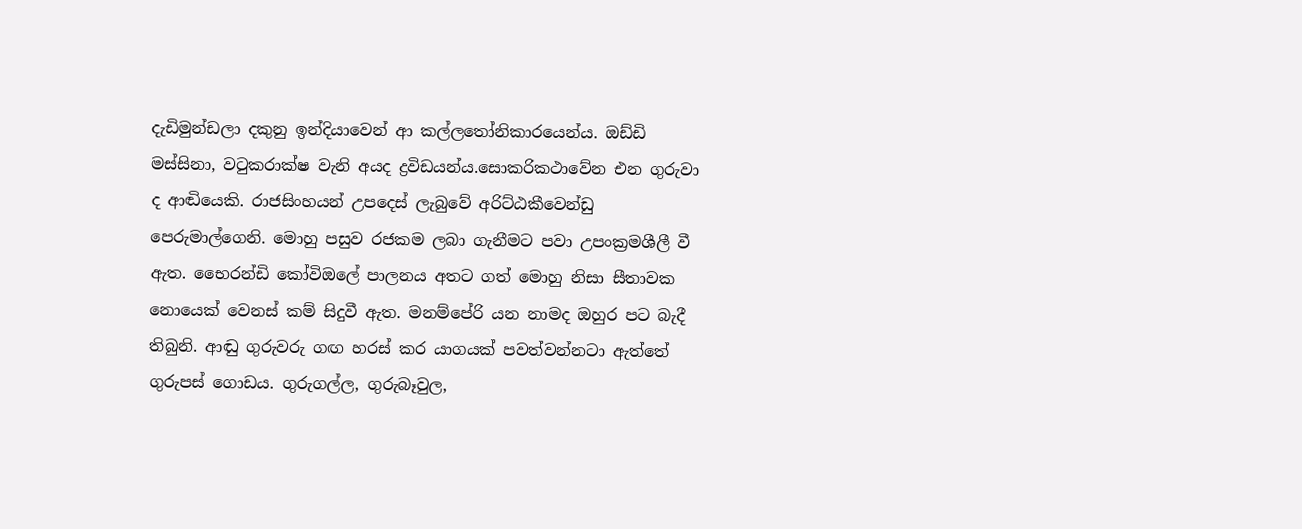දැඩිමුන්ඩලා දකුනු ඉන්දියාවෙන් ආ කල්ල‍තෝනිකාරයෙන්ය. ඔඩ්ඩි මස්සිනා, ව‍ටුකරාක්ෂ වැනි අයද ද්‍රවිඩයන්ය.සොකරිකථාවේන එන ගුරුවා ද ආඬියෙකි. රාජසිංහයන් උපදෙස් ලැබුවේ අරිට්ඨකීවෙන්ඩු පෙරුමාල්ගෙනි. මොහු පසුව රජකම ලබා ගැනීමට පවා උපංක්‍රමශීලී වී ඇත. භෛරන්ඩි කෝවිඔලේ පාලනය අතට ගත් මොහු නිසා සීතාවක නොයෙක් වෙනස් කම් සිදුවී ඇත. මනම්පේරි යන නාමද ඔහුර පට බැදී තිබුනි. ආඬු ගුරුවරු ගඟ හරස් කර යාගයක් පවත්වන්නටා ඇත්තේ ගුරුපස් ගොඩය. ගුරුගල්ල, ගුරුබෑවුල,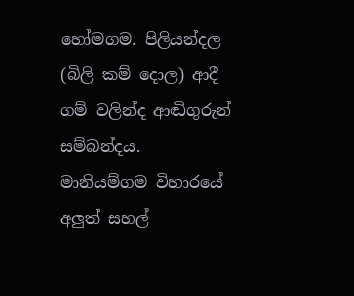හෝමගම. පිලියන්දල (බිලි කම් දොල) ආදී ගම් වලින්ද ආඬිගුරුන් සම්බන්දය. මානියම්ගම විහාරයේ අලුත් සහල්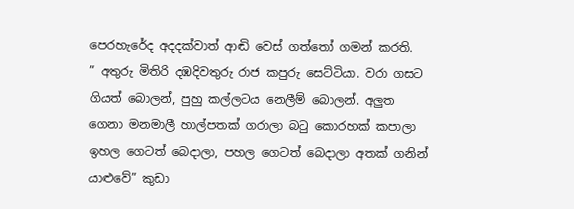පෙරහැරේද අදදක්වාත් ආඬි වෙස් ගත්තෝ ගමන් කරති.
” අතුරු මිතිරි දඹදිවතුරු රාජ කපුරු සෙට්ටියා. වරා ගසට ගියත් බොලන්, පුහු කල්ලටය නෙලීම් බොලන්. අලුත ගෙනා මනමාලී හාල්පතක් ගරාලා බ‍ටු කොරහක් කපාලා ඉහල ගෙටත් බෙදාලා, පහල ගෙටත් බෙදාලා අතක් ගනින් යාළුවේ” කුඩා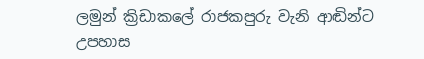ලමුන් ක්‍රිඩාකලේ රාජකපුරු වැනි ආඬින්ට උපහාස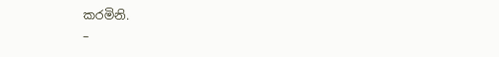කරමිනි.
–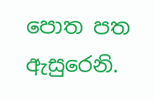පොත පත ඇසුරෙනි.